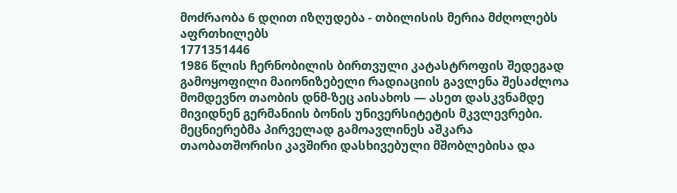მოძრაობა 6 დღით იზღუდება - თბილისის მერია მძღოლებს აფრთხილებს
1771351446
1986 წლის ჩერნობილის ბირთვული კატასტროფის შედეგად გამოყოფილი მაიონიზებელი რადიაციის გავლენა შესაძლოა მომდევნო თაობის დნმ-ზეც აისახოს — ასეთ დასკვნამდე მივიდნენ გერმანიის ბონის უნივერსიტეტის მკვლევრები. მეცნიერებმა პირველად გამოავლინეს აშკარა თაობათშორისი კავშირი დასხივებული მშობლებისა და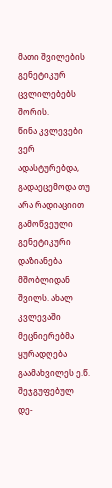მათი შვილების გენეტიკურ ცვლილებებს შორის.
წინა კვლევები ვერ ადასტურებდა, გადაეცემოდა თუ არა რადიაციით გამოწვეული გენეტიკური დაზიანება მშობლიდან შვილს. ახალ კვლევაში მეცნიერებმა ყურადღება გაამახვილეს ე.წ. შეჯგუფებულ დე-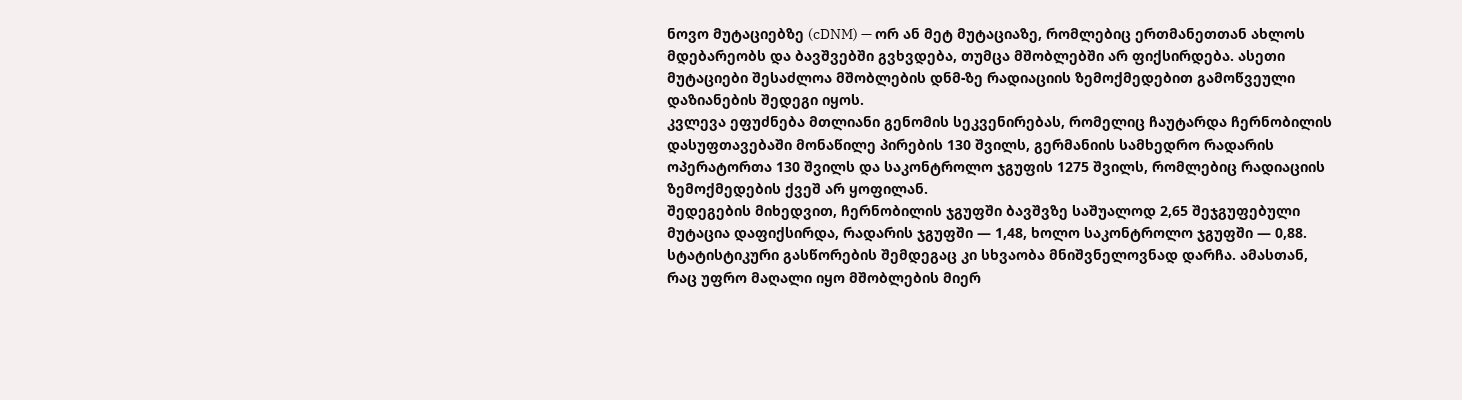ნოვო მუტაციებზე (cDNM) — ორ ან მეტ მუტაციაზე, რომლებიც ერთმანეთთან ახლოს მდებარეობს და ბავშვებში გვხვდება, თუმცა მშობლებში არ ფიქსირდება. ასეთი მუტაციები შესაძლოა მშობლების დნმ-ზე რადიაციის ზემოქმედებით გამოწვეული დაზიანების შედეგი იყოს.
კვლევა ეფუძნება მთლიანი გენომის სეკვენირებას, რომელიც ჩაუტარდა ჩერნობილის დასუფთავებაში მონაწილე პირების 130 შვილს, გერმანიის სამხედრო რადარის ოპერატორთა 130 შვილს და საკონტროლო ჯგუფის 1275 შვილს, რომლებიც რადიაციის ზემოქმედების ქვეშ არ ყოფილან.
შედეგების მიხედვით, ჩერნობილის ჯგუფში ბავშვზე საშუალოდ 2,65 შეჯგუფებული მუტაცია დაფიქსირდა, რადარის ჯგუფში — 1,48, ხოლო საკონტროლო ჯგუფში — 0,88. სტატისტიკური გასწორების შემდეგაც კი სხვაობა მნიშვნელოვნად დარჩა. ამასთან, რაც უფრო მაღალი იყო მშობლების მიერ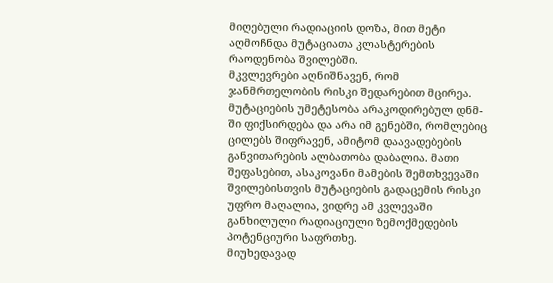მიღებული რადიაციის დოზა, მით მეტი აღმოჩნდა მუტაციათა კლასტერების რაოდენობა შვილებში.
მკვლევრები აღნიშნავენ, რომ ჯანმრთელობის რისკი შედარებით მცირეა. მუტაციების უმეტესობა არაკოდირებულ დნმ-ში ფიქსირდება და არა იმ გენებში, რომლებიც ცილებს შიფრავენ, ამიტომ დაავადებების განვითარების ალბათობა დაბალია. მათი შეფასებით, ასაკოვანი მამების შემთხვევაში შვილებისთვის მუტაციების გადაცემის რისკი უფრო მაღალია, ვიდრე ამ კვლევაში განხილული რადიაციული ზემოქმედების პოტენციური საფრთხე.
მიუხედავად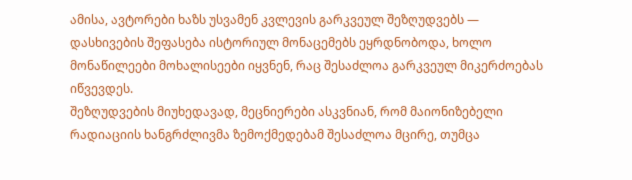ამისა, ავტორები ხაზს უსვამენ კვლევის გარკვეულ შეზღუდვებს — დასხივების შეფასება ისტორიულ მონაცემებს ეყრდნობოდა, ხოლო მონაწილეები მოხალისეები იყვნენ, რაც შესაძლოა გარკვეულ მიკერძოებას იწვევდეს.
შეზღუდვების მიუხედავად, მეცნიერები ასკვნიან, რომ მაიონიზებელი რადიაციის ხანგრძლივმა ზემოქმედებამ შესაძლოა მცირე, თუმცა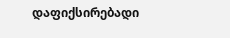დაფიქსირებადი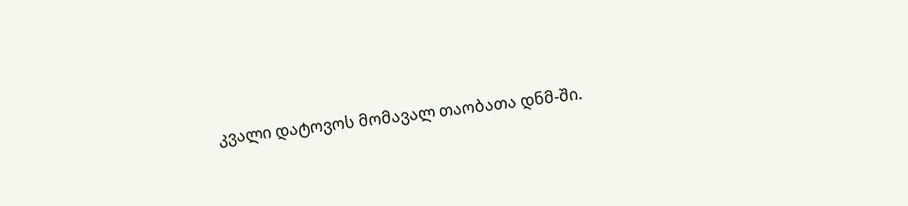კვალი დატოვოს მომავალ თაობათა დნმ-ში.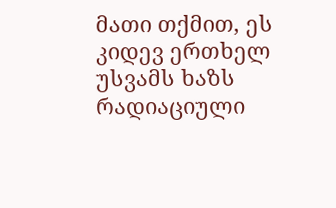მათი თქმით, ეს კიდევ ერთხელ უსვამს ხაზს რადიაციული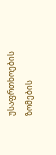უსაფრთხოების ზომების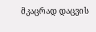მკაცრად დაცვის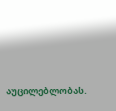აუცილებლობას.